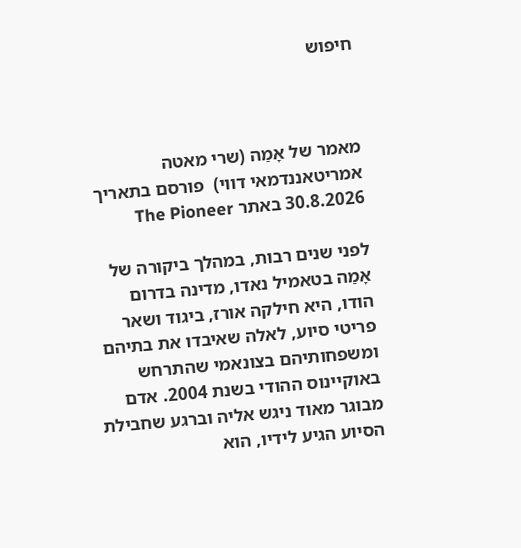חיפוש



מאמר של אָמַה (שרי מאטה אמריטאננדמאי דווי)  פורסם בתאריך 30.8.2026 באתר The Pioneer

לפני שנים רבות, במהלך ביקורה של אָמַה בטאמיל נאדו, מדינה בדרום הודו, היא חילקה אורז, ביגוד ושאר פריטי סיוע, לאלה שאיבדו את בתיהם ומשפחותיהם בצונאמי שהתרחש באוקיינוס ההודי בשנת 2004. אדם מבוגר מאוד ניגש אליה וברגע שחבילת הסיוע הגיע לידיו, הוא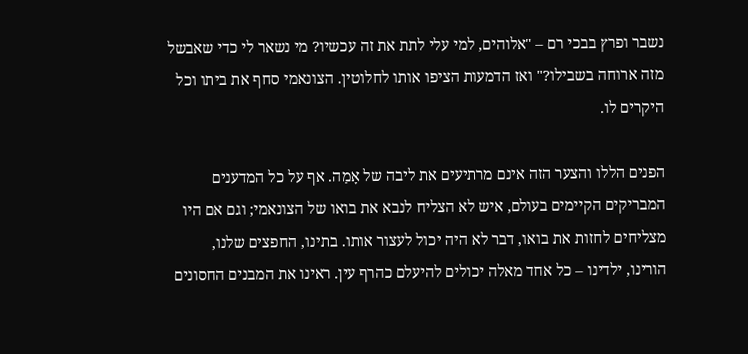נשבר ופרץ בבכי רם – "אלוהים, למי עלי לתת את זה עכשיו? מי נשאר לי כדי שאבשל מזה ארוחה בשבילו?" ואז הדמעות הציפו אותו לחלוטין. הצונאמי סחף את ביתו וכל היקרים לו.

הפנים הללו והצער הזה אינם מרתיעים את ליבה של אָמַה. אף על כל המדענים המבריקים הקיימים בעולם, איש לא הצליח לנבא את בואו של הצונאמי; וגם אם היו מצליחים לחזות את בואו, דבר לא היה יכול לעצור אותו. בתינו, החפצים שלנו, הורינו, ילדינו – כל אחד מאלה יכולים להיעלם כהרף עין. ראינו את המבנים החסונים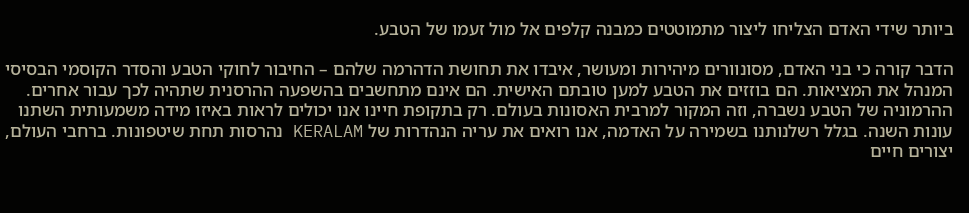ביותר שידי האדם הצליחו ליצור מתמוטטים כמבנה קלפים אל מול זעמו של הטבע.

הדבר קורה כי בני האדם, מסונוורים מיהירות ומעושר, איבדו את תחושת הדהרמה שלהם – החיבור לחוקי הטבע והסדר הקוסמי הבסיסי המנהל את המציאות. הם בוזזים את הטבע למען טובתם האישית. הם אינם מתחשבים בהשפעה ההרסנית שתהיה לכך עבור אחרים. ההרמוניה של הטבע נשברה, וזה המקור למרבית האסונות בעולם. רק בתקופת חיינו אנו יכולים לראות באיזו מידה משמעותית השתנו עונות השנה. בגלל רשלנותנו בשמירה על האדמה, אנו רואים את עריה הנהדרות של KERALAM נהרסות תחת שיטפונות. ברחבי העולם, יצורים חיים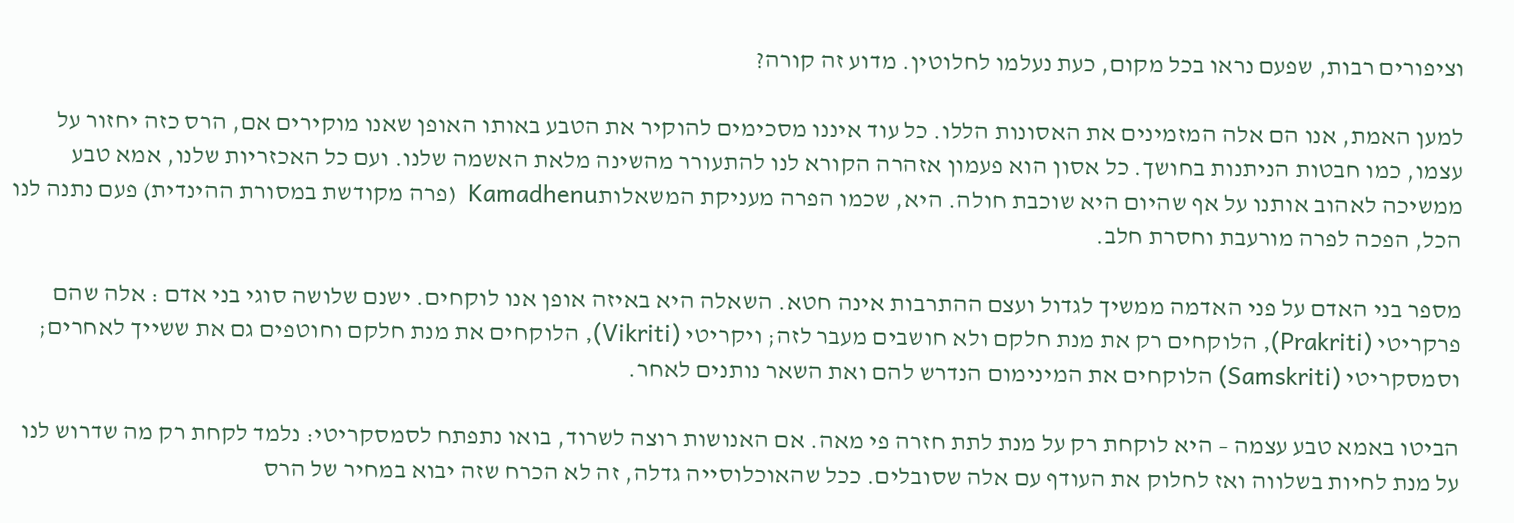וציפורים רבות, שפעם נראו בכל מקום, כעת נעלמו לחלוטין. מדוע זה קורה?

למען האמת, אנו הם אלה המזמינים את האסונות הללו. כל עוד איננו מסכימים להוקיר את הטבע באותו האופן שאנו מוקירים אם, הרס כזה יחזור על עצמו, כמו חבטות הניתנות בחושך. כל אסון הוא פעמון אזהרה הקורא לנו להתעורר מהשינה מלאת האשמה שלנו. ועם כל האכזריות שלנו, אמא טבע ממשיכה לאהוב אותנו על אף שהיום היא שוכבת חולה. היא, שכמו הפרה מעניקת המשאלותKamadhenu  (פרה מקודשת במסורת ההינדית) פעם נתנה לנו הכל, הפכה לפרה מורעבת וחסרת חלב.

מספר בני האדם על פני האדמה ממשיך לגדול ועצם ההתרבות אינה חטא. השאלה היא באיזה אופן אנו לוקחים. ישנם שלושה סוגי בני אדם : אלה שהם פרקריטי (Prakriti), הלוקחים רק את מנת חלקם ולא חושבים מעבר לזה; ויקריטי (Vikriti), הלוקחים את מנת חלקם וחוטפים גם את ששייך לאחרים; וסמסקריטי (Samskriti) הלוקחים את המינימום הנדרש להם ואת השאר נותנים לאחר.

הביטו באמא טבע עצמה – היא לוקחת רק על מנת לתת חזרה פי מאה. אם האנושות רוצה לשרוד, בואו נתפתח לסמסקריטי: נלמד לקחת רק מה שדרוש לנו על מנת לחיות בשלווה ואז לחלוק את העודף עם אלה שסובלים. ככל שהאוכלוסייה גדלה, זה לא הכרח שזה יבוא במחיר של הרס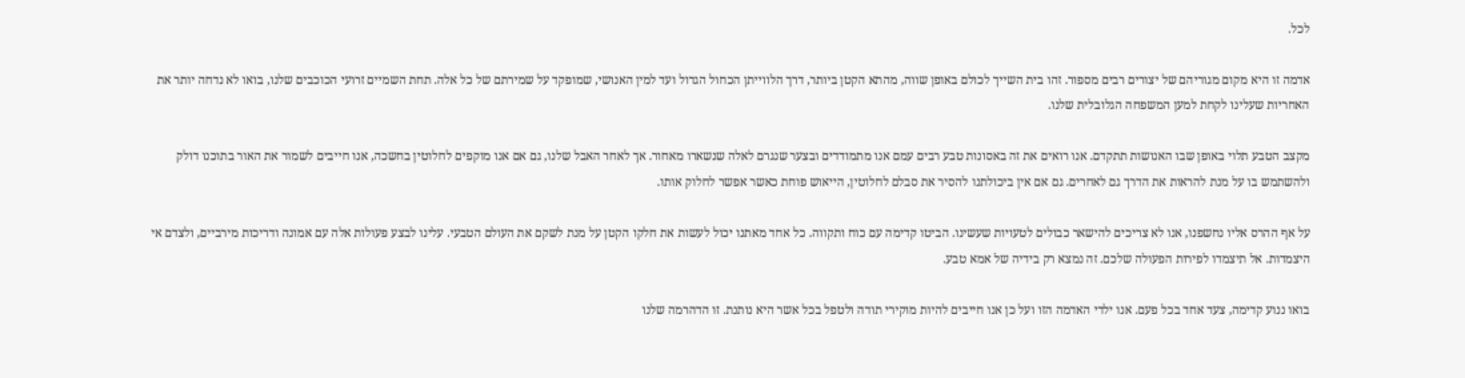לכל.

אדמה זו היא מקום מגוריהם של יצורים רבים מספור. זהו בית השייך לכולם באופן שווה, מהתא הקטן ביותר, דרך הלווייתן הכחול הגדול ועד למין האנושי, שמופקד על שמירתם של כל אלה. תחת השמיים זרועי הכוכבים שלנו, בואו לא נדחה יותר את האחריות שעלינו לקחת למען המשפחה הגלובלית שלנו.

מקצב הטבע תלוי באופן שבו האנושות תתקדם. אנו רואים את זה באסונות טבע רבים עמם אנו מתמודדים ובצער שנגרם לאלה שנשארו מאחור. אך לאחר האבל שלנו, גם אם אנו מוקפים לחלוטין בחשכה, אנו חייבים לשמור את האור בתוכנו דולק ולהשתמש בו על מנת להראות את הדרך גם לאחרים. גם אם אין ביכולתנו להסיר את סבלם לחלוטין, הייאוש פוחת כאשר אפשר לחלוק אותו.

על אף ההרס אליו נחשפנו, אנו לא צריכים להישאר כבולים לטעויות שעשינו. הביטו קדימה עם כוח ותקווה. כל אחד מאתנו יכול לעשות את חלקו הקטן על מנת לשקם את העולם הטבעי. עלינו לבצע פעולות אלה עם אמונה ודריכות מירביים, ולצדם אי היצמדות. אל תיצמדו לפירות הפעולה שלכם. זה נמצא רק בידיה של אמא טבע.

בואו ננוע קדימה, צעד אחד בכל פעם. אנו ילדי האדמה הזו ועל כן אנו חייבים להיות מוקירי תודה ולטפל בכל אשר היא נותנת. זו הדהרמה שלנו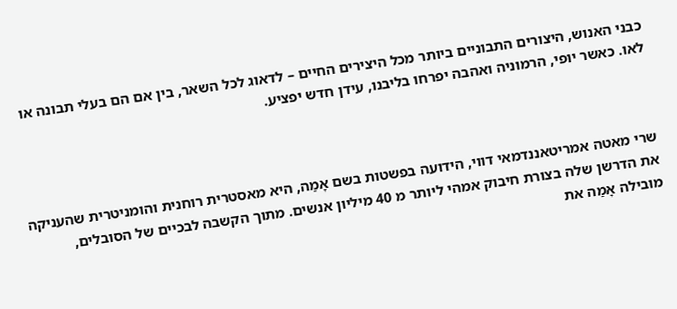כבני האנוש, היצורים התבוניים ביותר מכל היצירים החיים – לדאוג לכל השאר, בין אם הם בעלי תבונה או לאו. כאשר יופי, הרמוניה ואהבה יפרחו בליבנו, עידן חדש יפציע.



שרי מאטה אמריטאננדמאי דווי, הידועה בפשטות בשם אָמַה, היא מאסטרית רוחנית והומניטרית שהעניקה את הדרשן שלה בצורת חיבוק אמהי ליותר מ 40 מיליון אנשים. מתוך הקשבה לבכיים של הסובלים, מובילה אָמַה את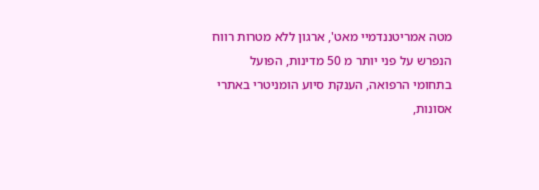מטה אמריטננדמיי מאט', ארגון ללא מטרות רווח הנפרש על פני יותר מ 50 מדינות, הפועל בתחומי הרפואה, הענקת סיוע הומניטרי באתרי אסונות,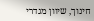חינוך, שיוון מגדרי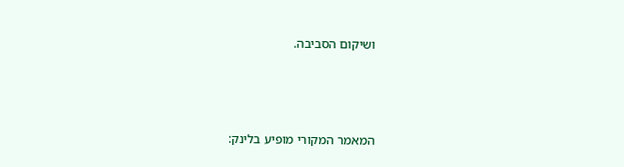ושיקום הסביבה.



המאמר המקורי מופיע בלינק: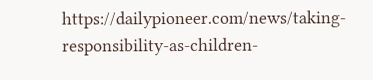https://dailypioneer.com/news/taking-responsibility-as-children-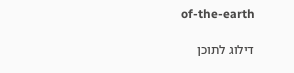of-the-earth

דילוג לתוכן